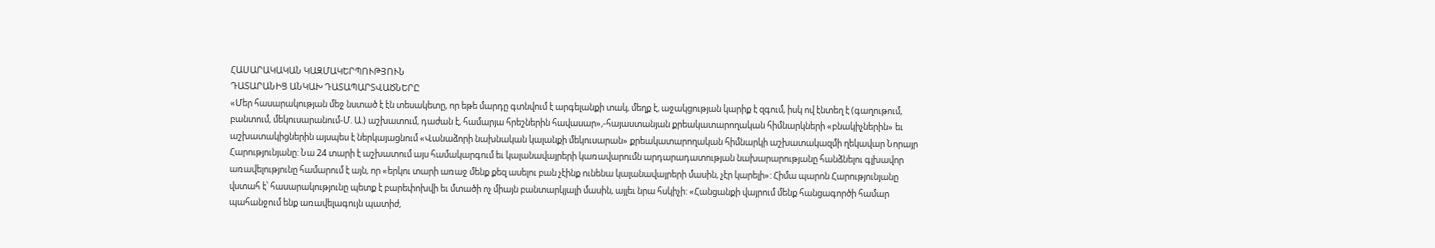ՀԱՍԱՐԱԿԱԿԱՆ ԿԱԶՄԱԿԵՐՊՈՒԹՅՈՒՆ
ԴԱՏԱՐԱՆԻՑ ԱՆԿԱԽ ԴԱՏԱՊԱՐՏՎԱԾՆԵՐԸ
«Մեր հասարակության մեջ նստած է էն տեսակետը, որ եթե մարդը գտնվում է արգելանքի տակ, մեղք է, աջակցության կարիք է զգում, իսկ ով էնտեղ է (գաղութում, բանտում, մեկուսարանում-Մ. Ա.) աշխատում, դաժան է, համարյա հրեշներին հավասար»,-հայաստանյան քրեակատարողական հիմնարկների «բնակիչներին» եւ աշխատակիցներին այսպես է ներկայացնում «Վանաձորի նախնական կալանքի մեկուսարան» քրեակատարողական հիմնարկի աշխատակազմի ղեկավար Նորայր Հարությունյանը: Նա 24 տարի է աշխատում այս համակարգում եւ կալանավայրերի կառավարումն արդարադատության նախարարությանը հանձնելու գլխավոր առավելությունը համարում է այն, որ «երկու տարի առաջ մենք քեզ ասելու բան չէինք ունենա կալանավայրերի մասին, չէր կարելի»: Հիմա պարոն Հարությունյանը վստահ է՝ հասարակությունը պետք է բարեփոխվի եւ մտածի ոչ միայն բանտարկյալի մասին, այլեւ նրա հսկիչի: «Հանցանքի վայրում մենք հանցագործի համար պահանջում ենք առավելագույն պատիժ,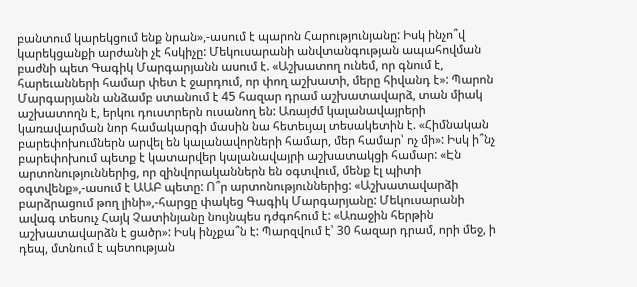բանտում կարեկցում ենք նրան»,-ասում է պարոն Հարությունյանը: Իսկ ինչո՞վ կարեկցանքի արժանի չէ հսկիչը: Մեկուսարանի անվտանգության ապահովման բաժնի պետ Գագիկ Մարգարյանն ասում է. «Աշխատող ունեմ, որ գնում է, հարեւանների համար փետ է ջարդում, որ փող աշխատի, մերը հիվանդ է»: Պարոն Մարգարյանն անձամբ ստանում է 45 հազար դրամ աշխատավարձ, տան միակ աշխատողն է, երկու դուստրերն ուսանող են: Առայժմ կալանավայրերի կառավարման նոր համակարգի մասին նա հետեւյալ տեսակետին է. «Հիմնական բարեփոխումներն արվել են կալանավորների համար, մեր համար՝ ոչ մի»: Իսկ ի՞նչ բարեփոխում պետք է կատարվեր կալանավայրի աշխատակցի համար: «Էն արտոնություններից, որ զինվորականներն են օգտվում, մենք էլ պիտի օգտվենք»,-ասում է ԱԱԲ պետը: Ո՞ր արտոնություններից: «Աշխատավարձի բարձրացում թող լինի»,-հարցը փակեց Գագիկ Մարգարյանը: Մեկուսարանի ավագ տեսուչ Հայկ Չատինյանը նույնպես դժգոհում է: «Առաջին հերթին աշխատավարձն է ցածր»: Իսկ ինչքա՞ն է: Պարզվում է՝ 30 հազար դրամ, որի մեջ, ի դեպ, մտնում է պետության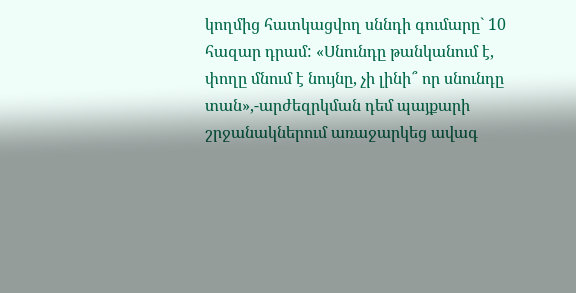կողմից հատկացվող սննդի գումարը` 10 հազար դրամ: «Սնունդը թանկանում է, փողը մնում է նույնը, չի լինի՞ որ սնունդը տան»,-արժեզրկման դեմ պայքարի շրջանակներում առաջարկեց ավագ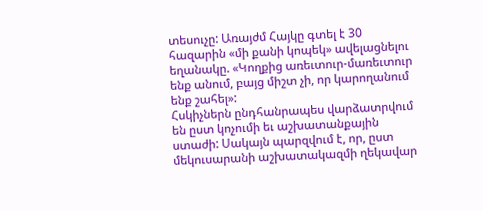տեսուչը: Առայժմ Հայկը գտել է 30 հազարին «մի քանի կոպեկ» ավելացնելու եղանակը. «Կողքից առեւտուր-մառեւտուր ենք անում, բայց միշտ չի, որ կարողանում ենք շահել»:
Հսկիչներն ընդհանրապես վարձատրվում են ըստ կոչումի եւ աշխատանքային ստաժի: Սակայն պարզվում է, որ, ըստ մեկուսարանի աշխատակազմի ղեկավար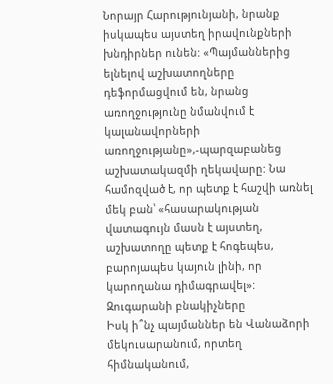Նորայր Հարությունյանի, նրանք իսկապես այստեղ իրավունքների խնդիրներ ունեն: «Պայմաններից ելնելով աշխատողները դեֆորմացվում են, նրանց առողջությունը նմանվում է կալանավորների առողջությանը»,-պարզաբանեց աշխատակազմի ղեկավարը: Նա համոզված է, որ պետք է հաշվի առնել մեկ բան՝ «հասարակության վատագույն մասն է այստեղ, աշխատողը պետք է հոգեպես, բարոյապես կայուն լինի, որ կարողանա դիմագրավել»:
Զուգարանի բնակիչները
Իսկ ի՞նչ պայմաններ են Վանաձորի մեկուսարանում, որտեղ հիմնականում,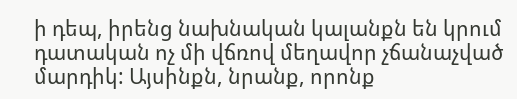ի դեպ, իրենց նախնական կալանքն են կրում դատական ոչ մի վճռով մեղավոր չճանաչված մարդիկ: Այսինքն, նրանք, որոնք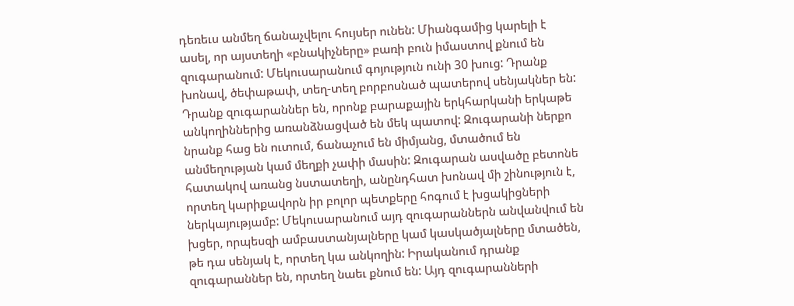դեռեւս անմեղ ճանաչվելու հույսեր ունեն: Միանգամից կարելի է ասել, որ այստեղի «բնակիչները» բառի բուն իմաստով քնում են զուգարանում: Մեկուսարանում գոյություն ունի 30 խուց: Դրանք խոնավ, ծեփաթափ, տեղ-տեղ բորբոսնած պատերով սենյակներ են: Դրանք զուգարաններ են, որոնք բարաքային երկհարկանի երկաթե անկողիններից առանձնացված են մեկ պատով: Զուգարանի ներքո նրանք հաց են ուտում, ճանաչում են միմյանց, մտածում են անմեղության կամ մեղքի չափի մասին: Զուգարան ասվածը բետոնե հատակով առանց նստատեղի, անընդհատ խոնավ մի շինություն է, որտեղ կարիքավորն իր բոլոր պետքերը հոգում է խցակիցների ներկայությամբ: Մեկուսարանում այդ զուգարաններն անվանվում են խցեր, որպեսզի ամբաստանյալները կամ կասկածյալները մտածեն, թե դա սենյակ է, որտեղ կա անկողին: Իրականում դրանք զուգարաններ են, որտեղ նաեւ քնում են: Այդ զուգարանների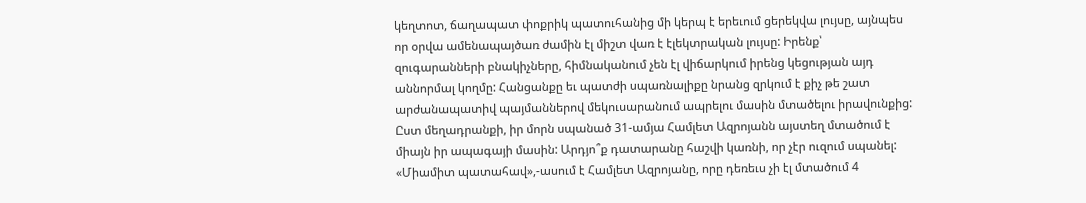կեղտոտ, ճաղապատ փոքրիկ պատուհանից մի կերպ է երեւում ցերեկվա լույսը, այնպես որ օրվա ամենապայծառ ժամին էլ միշտ վառ է էլեկտրական լույսը: Իրենք՝ զուգարանների բնակիչները, հիմնականում չեն էլ վիճարկում իրենց կեցության այդ աննորմալ կողմը: Հանցանքը եւ պատժի սպառնալիքը նրանց զրկում է քիչ թե շատ արժանապատիվ պայմաններով մեկուսարանում ապրելու մասին մտածելու իրավունքից: Ըստ մեղադրանքի, իր մորն սպանած 31-ամյա Համլետ Ազրոյանն այստեղ մտածում է միայն իր ապագայի մասին: Արդյո՞ք դատարանը հաշվի կառնի, որ չէր ուզում սպանել: «Միամիտ պատահավ»,-ասում է Համլետ Ազրոյանը, որը դեռեւս չի էլ մտածում 4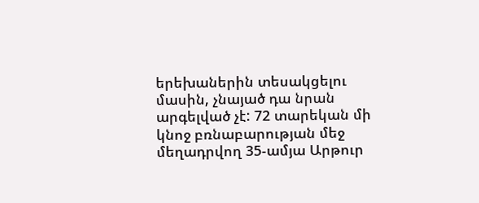երեխաներին տեսակցելու մասին, չնայած դա նրան արգելված չէ: 72 տարեկան մի կնոջ բռնաբարության մեջ մեղադրվող 35-ամյա Արթուր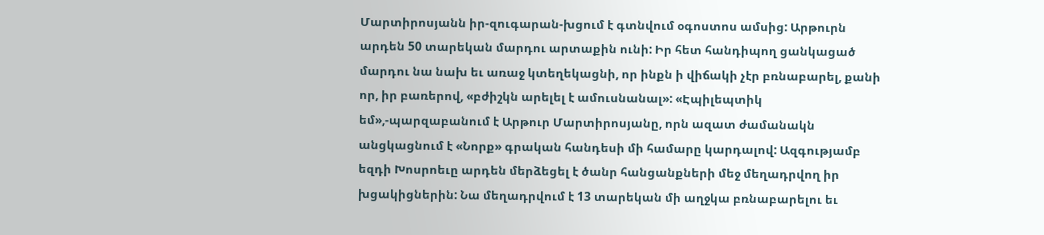Մարտիրոսյանն իր-զուգարան-խցում է գտնվում օգոստոս ամսից: Արթուրն արդեն 50 տարեկան մարդու արտաքին ունի: Իր հետ հանդիպող ցանկացած մարդու նա նախ եւ առաջ կտեղեկացնի, որ ինքն ի վիճակի չէր բռնաբարել, քանի որ, իր բառերով, «բժիշկն արելել է ամուսնանալ»: «Էպիլեպտիկ եմ»,-պարզաբանում է Արթուր Մարտիրոսյանը, որն ազատ ժամանակն անցկացնում է «Նորք» գրական հանդեսի մի համարը կարդալով: Ազգությամբ եզդի Խոսրոեւը արդեն մերձեցել է ծանր հանցանքների մեջ մեղադրվող իր խցակիցներին: Նա մեղադրվում է 13 տարեկան մի աղջկա բռնաբարելու եւ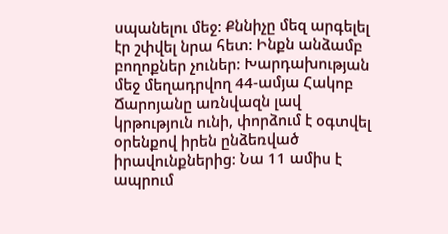սպանելու մեջ: Քննիչը մեզ արգելել էր շփվել նրա հետ: Ինքն անձամբ բողոքներ չուներ: Խարդախության մեջ մեղադրվող 44-ամյա Հակոբ Ճարոյանը առնվազն լավ կրթություն ունի, փորձում է օգտվել օրենքով իրեն ընձեռված իրավունքներից: Նա 11 ամիս է ապրում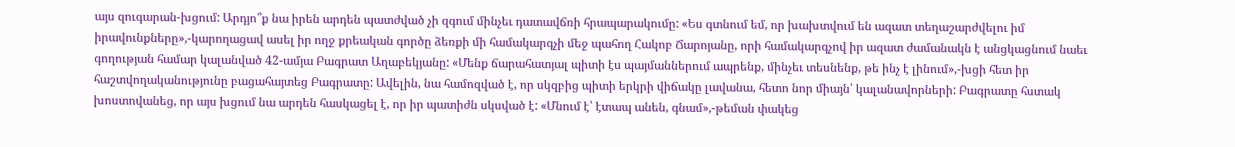այս զուգարան-խցում: Արդյո՞ք նա իրեն արդեն պատժված չի զգում մինչեւ դատավճռի հրապարակումը: «Ես գտնում եմ, որ խախտվում են ազատ տեղաշարժվելու իմ իրավունքները»,-կարողացավ ասել իր ողջ քրեական գործը ձեռքի մի համակարգչի մեջ պահող Հակոբ Ճարոյանը, որի համակարգչով իր ազատ ժամանակն է անցկացնում նաեւ գողության համար կալանված 42-ամյա Բագրատ Աղաբեկյանը: «Մենք ճարահատյալ պիտի էս պայմաններում ապրենք, մինչեւ տեսնենք, թե ինչ է լինում»,-խցի հետ իր հաշտվողականությունը բացահայտեց Բագրատը: Ավելին, նա համոզված է, որ սկզբից պիտի երկրի վիճակը լավանա, հետո նոր միայն՝ կալանավորների: Բագրատը հստակ խոստովանեց, որ այս խցում նա արդեն հասկացել է, որ իր պատիժն սկսված է: «Մնում է՝ էտապ անեն, գնամ»,-թեման փակեց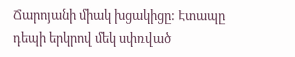Ճարոյանի միակ խցակիցը: Էտապը դեպի երկրով մեկ սփռված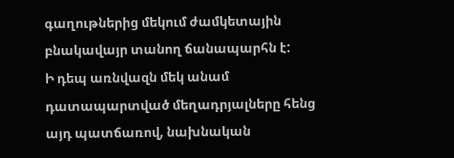գաղութներից մեկում ժամկետային բնակավայր տանող ճանապարհն է:
Ի դեպ առնվազն մեկ անամ դատապարտված մեղադրյալները հենց այդ պատճառով, նախնական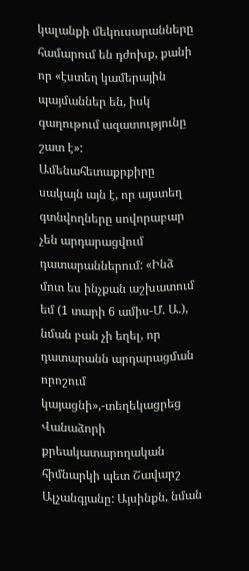կալանքի մեկուսարանները համարում են դժոխք, քանի որ «էստեղ կամերային պայմաններ են, իսկ գաղութում ազատությունը շատ է»: Ամենահետաքրքիրը սակայն այն է, որ այստեղ գտնվողները սովորաբար չեն արդարացվում դատարաններում: «Ինձ մոտ ես ինչքան աշխատում եմ (1 տարի 6 ամիս-Մ. Ա.), նման բան չի եղել, որ դատարանն արդարացման որոշում կայացնի»,-տեղեկացրեց Վանաձորի քրեակատարողական հիմնարկի պետ Շավարշ Ալչանգյանը: Այսինքն, նման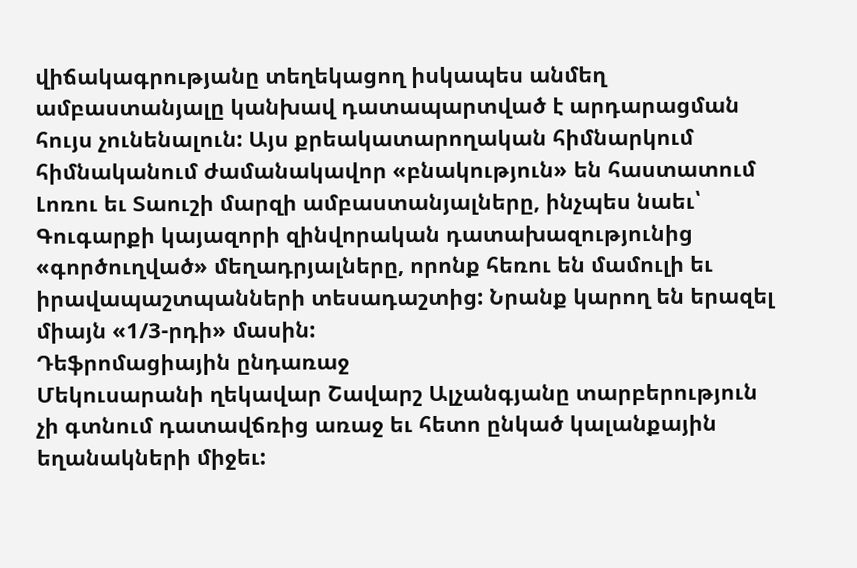վիճակագրությանը տեղեկացող իսկապես անմեղ ամբաստանյալը կանխավ դատապարտված է արդարացման հույս չունենալուն: Այս քրեակատարողական հիմնարկում հիմնականում ժամանակավոր «բնակություն» են հաստատում Լոռու եւ Տաուշի մարզի ամբաստանյալները, ինչպես նաեւ՝ Գուգարքի կայազորի զինվորական դատախազությունից «գործուղված» մեղադրյալները, որոնք հեռու են մամուլի եւ իրավապաշտպանների տեսադաշտից: Նրանք կարող են երազել միայն «1/3-րդի» մասին:
Դեֆրոմացիային ընդառաջ
Մեկուսարանի ղեկավար Շավարշ Ալչանգյանը տարբերություն չի գտնում դատավճռից առաջ եւ հետո ընկած կալանքային եղանակների միջեւ: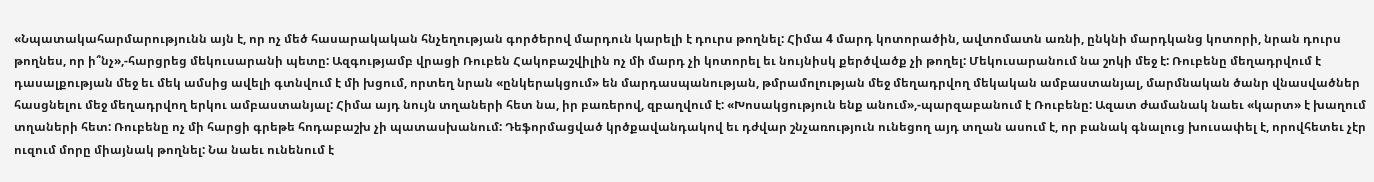«Նպատակահարմարությունն այն է, որ ոչ մեծ հասարակական հնչեղության գործերով մարդուն կարելի է դուրս թողնել: Հիմա 4 մարդ կոտորածին, ավտոմատն առնի, ընկնի մարդկանց կոտորի, նրան դուրս թողնես, որ ի՞նչ»,-հարցրեց մեկուսարանի պետը: Ազգությամբ վրացի Ռուբեն Հակոբաշվիլին ոչ մի մարդ չի կոտորել եւ նույնիսկ քերծվածք չի թողել: Մեկուսարանում նա շոկի մեջ է: Ռուբենը մեղադրվում է դասալքության մեջ եւ մեկ ամսից ավելի գտնվում է մի խցում, որտեղ նրան «ընկերակցում» են մարդասպանության, թմրամոլության մեջ մեղադրվող մեկական ամբաստանյալ, մարմնական ծանր վնասվածներ հասցնելու մեջ մեղադրվող երկու ամբաստանյալ: Հիմա այդ նույն տղաների հետ նա, իր բառերով, զբաղվում է: «Խոսակցություն ենք անում»,-պարզաբանում է Ռուբենը: Ազատ ժամանակ նաեւ «կարտ» է խաղում տղաների հետ: Ռուբենը ոչ մի հարցի գրեթե հոդաբաշխ չի պատասխանում: Դեֆորմացված կրծքավանդակով եւ դժվար շնչառություն ունեցող այդ տղան ասում է, որ բանակ գնալուց խուսափել է, որովհետեւ չէր ուզում մորը միայնակ թողնել: Նա նաեւ ունենում է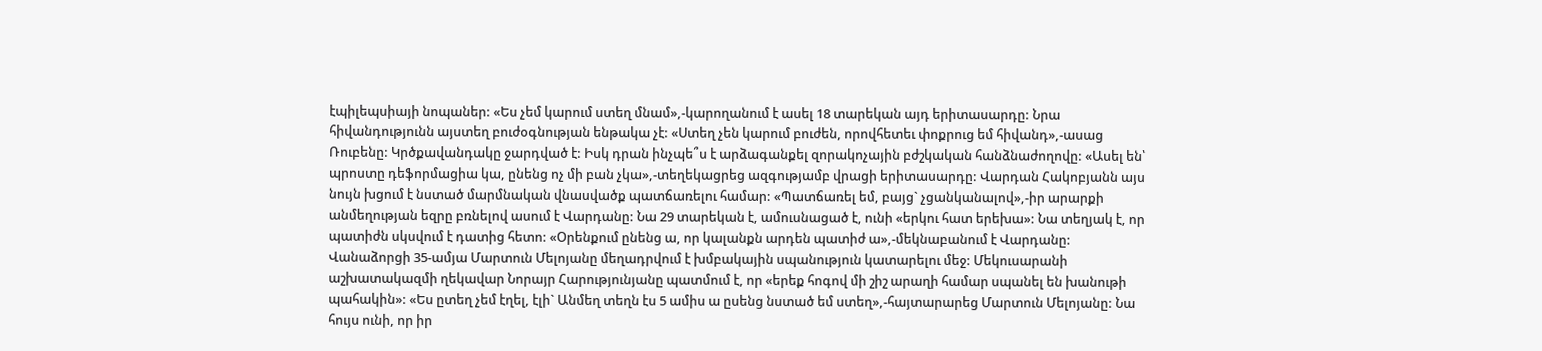էպիլեպսիայի նոպաներ: «Ես չեմ կարում ստեղ մնամ»,-կարողանում է ասել 18 տարեկան այդ երիտասարդը: Նրա հիվանդությունն այստեղ բուժօգնության ենթակա չէ: «Ստեղ չեն կարում բուժեն, որովհետեւ փոքրուց եմ հիվանդ»,-ասաց Ռուբենը: Կրծքավանդակը ջարդված է: Իսկ դրան ինչպե՞ս է արձագանքել զորակոչային բժշկական հանձնաժողովը: «Ասել են՝ պրոստը դեֆորմացիա կա, ընենց ոչ մի բան չկա»,-տեղեկացրեց ազգությամբ վրացի երիտասարդը: Վարդան Հակոբյանն այս նույն խցում է նստած մարմնական վնասվածք պատճառելու համար: «Պատճառել եմ, բայց` չցանկանալով»,-իր արարքի անմեղության եզրը բռնելով ասում է Վարդանը: Նա 29 տարեկան է, ամուսնացած է, ունի «երկու հատ երեխա»: Նա տեղյակ է, որ պատիժն սկսվում է դատից հետո: «Օրենքում ընենց ա, որ կալանքն արդեն պատիժ ա»,-մեկնաբանում է Վարդանը: Վանաձորցի 35-ամյա Մարտուն Մելոյանը մեղադրվում է խմբակային սպանություն կատարելու մեջ: Մեկուսարանի աշխատակազմի ղեկավար Նորայր Հարությունյանը պատմում է, որ «երեք հոգով մի շիշ արաղի համար սպանել են խանութի պահակին»: «Ես ըտեղ չեմ էղել, էլի` Անմեղ տեղն էս 5 ամիս ա ըսենց նստած եմ ստեղ»,-հայտարարեց Մարտուն Մելոյանը: Նա հույս ունի, որ իր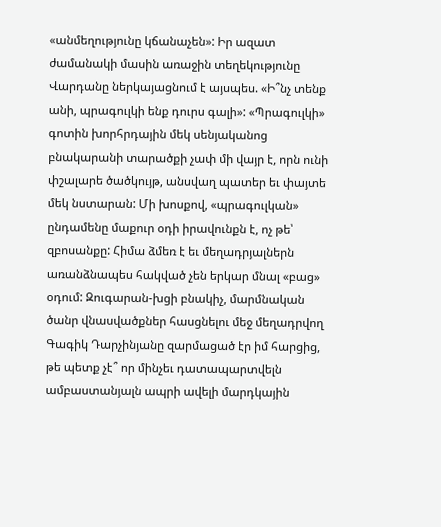«անմեղությունը կճանաչեն»: Իր ազատ ժամանակի մասին առաջին տեղեկությունը Վարդանը ներկայացնում է այսպես. «Ի՞նչ տենք անի, պրագուլկի ենք դուրս գալի»: «Պրագուլկի» գոտին խորհրդային մեկ սենյականոց բնակարանի տարածքի չափ մի վայր է, որն ունի փշալարե ծածկույթ, անսվաղ պատեր եւ փայտե մեկ նստարան: Մի խոսքով, «պրագուլկան» ընդամենը մաքուր օդի իրավունքն է, ոչ թե՝ զբոսանքը: Հիմա ձմեռ է եւ մեղադրյալներն առանձնապես հակված չեն երկար մնալ «բաց» օդում: Զուգարան-խցի բնակիչ, մարմնական ծանր վնասվածքներ հասցնելու մեջ մեղադրվող Գագիկ Դարչինյանը զարմացած էր իմ հարցից, թե պետք չէ՞ որ մինչեւ դատապարտվելն ամբաստանյալն ապրի ավելի մարդկային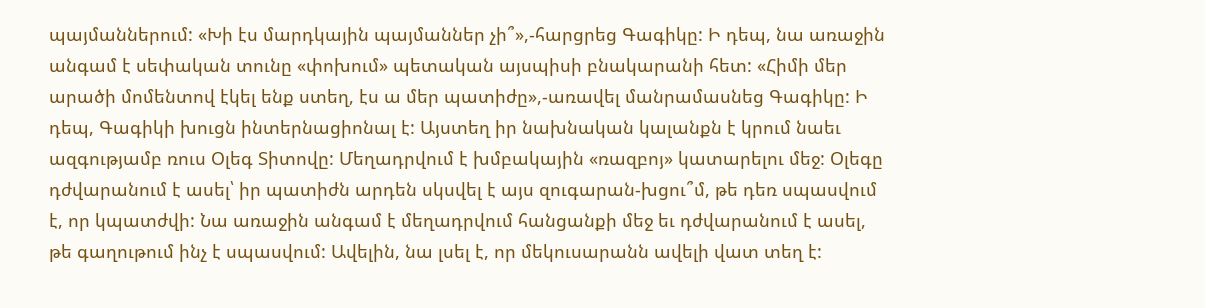պայմաններում: «Խի էս մարդկային պայմաններ չի՞»,-հարցրեց Գագիկը: Ի դեպ, նա առաջին անգամ է սեփական տունը «փոխում» պետական այսպիսի բնակարանի հետ: «Հիմի մեր արածի մոմենտով էկել ենք ստեղ, էս ա մեր պատիժը»,-առավել մանրամասնեց Գագիկը: Ի դեպ, Գագիկի խուցն ինտերնացիոնալ է: Այստեղ իր նախնական կալանքն է կրում նաեւ ազգությամբ ռուս Օլեգ Տիտովը: Մեղադրվում է խմբակային «ռազբոյ» կատարելու մեջ: Օլեգը դժվարանում է ասել՝ իր պատիժն արդեն սկսվել է այս զուգարան-խցու՞մ, թե դեռ սպասվում է, որ կպատժվի: Նա առաջին անգամ է մեղադրվում հանցանքի մեջ եւ դժվարանում է ասել, թե գաղութում ինչ է սպասվում: Ավելին, նա լսել է, որ մեկուսարանն ավելի վատ տեղ է: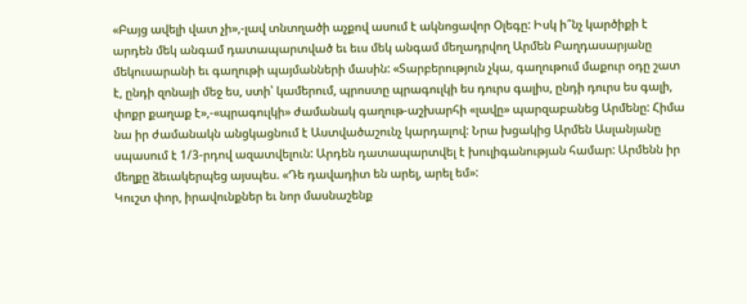«Բայց ավելի վատ չի»,-լավ տնտղածի աչքով ասում է ակնոցավոր Օլեգը: Իսկ ի՞նչ կարծիքի է արդեն մեկ անգամ դատապարտված եւ եւս մեկ անգամ մեղադրվող Արմեն Բաղդասարյանը մեկուսարանի եւ գաղութի պայմանների մասին: «Տարբերություն չկա, գաղութում մաքուր օդը շատ է, ընդի զոնայի մեջ ես, ստի՝ կամերում, պրոստը պրագուլկի ես դուրս գալիս, ընդի դուրս ես գալի, փոքր քաղաք է»,-«պրագուլկի» ժամանակ գաղութ-աշխարհի «լավը» պարզաբանեց Արմենը: Հիմա նա իր ժամանակն անցկացնում է Աստվածաշունչ կարդալով: Նրա խցակից Արմեն Ասլանյանը սպասում է 1/3-րդով ազատվելուն: Արդեն դատապարտվել է խուլիգանության համար: Արմենն իր մեղքը ձեւակերպեց այսպես. «Դե դավադիտ են արել, արել եմ»:
Կուշտ փոր, իրավունքներ եւ նոր մասնաշենք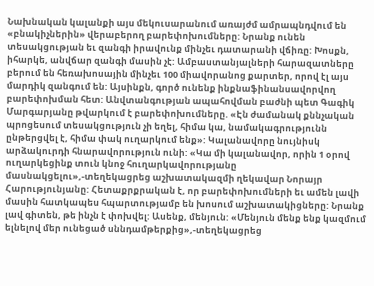Նախնական կալանքի այս մեկուսարանում առայժմ ամրապնդվում են «բնակիչներին» վերաբերող բարեփոխումները: Նրանք ունեն տեսակցության եւ զանգի իրավունք մինչեւ դատարանի վճիռը: Խոսքն, իհարկե, անվճար զանգի մասին չէ: Ամբաստանյալների հարազատները բերում են հեռախոսային մինչեւ 100 միավորանոց քարտեր, որով էլ այս մարդիկ զանգում են: Այսինքն, գործ ունենք ինքնաֆինանսավորվող բարեփոխման հետ: Անվտանգության ապահովման բաժնի պետ Գագիկ Մարգարյանը թվարկում է բարեփոխումները. «Էն ժամանակ քննչական պրոցեսում տեսակցություն չի եղել, հիմա կա, նամակագրությունն ընթերցվել է, հիմա փակ ուղարկում ենք»: Կալանավորը նույնիսկ արձակուրդի հնարավորություն ունի: «Կա մի կալանավոր, որին 1 օրով ուղարկեցինք տուն կնոջ հուղարկավորությանը մասնակցելու»,-տեղեկացրեց աշխատակազմի ղեկավար Նորայր Հարությունյանը: Հետաքրքրական է, որ բարեփոխումների եւ ամեն լավի մասին հատկապես հպարտությամբ են խոսում աշխատակիցները: Նրանք լավ գիտեն, թե ինչն է փոխվել: Ասենք, մենյուն: «Մենյուն մենք ենք կազմում ելնելով մեր ունեցած սննդամթերքից»,-տեղեկացրեց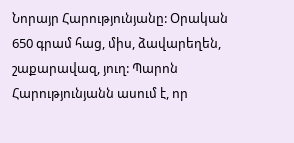Նորայր Հարությունյանը: Օրական 650 գրամ հաց, միս, ձավարեղեն, շաքարավազ, յուղ: Պարոն Հարությունյանն ասում է, որ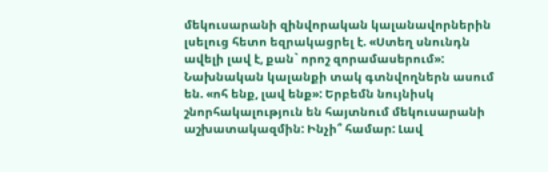մեկուսարանի զինվորական կալանավորներին լսելուց հետո եզրակացրել է. «Ստեղ սնունդն ավելի լավ է, քան` որոշ զորամասերում»: Նախնական կալանքի տակ գտնվողներն ասում են. «ոհ ենք, լավ ենք»: Երբեմն նույնիսկ շնորհակալություն են հայտնում մեկուսարանի աշխատակազմին: Ինչի՞ համար: Լավ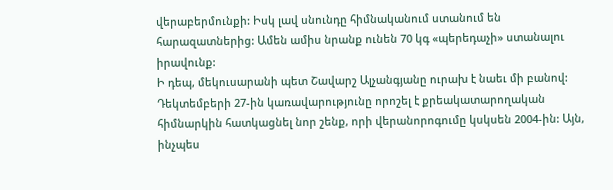վերաբերմունքի: Իսկ լավ սնունդը հիմնականում ստանում են հարազատներից: Ամեն ամիս նրանք ունեն 70 կգ «պերեդաչի» ստանալու իրավունք:
Ի դեպ, մեկուսարանի պետ Շավարշ Ալչանգյանը ուրախ է նաեւ մի բանով: Դեկտեմբերի 27-ին կառավարությունը որոշել է քրեակատարողական հիմնարկին հատկացնել նոր շենք, որի վերանորոգումը կսկսեն 2004-ին: Այն, ինչպես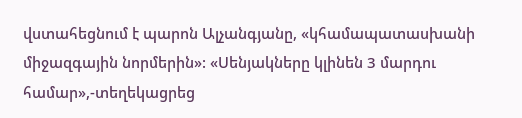վստահեցնում է պարոն Ալչանգյանը, «կհամապատասխանի միջազգային նորմերին»: «Սենյակները կլինեն 3 մարդու համար»,-տեղեկացրեց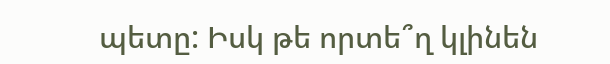պետը: Իսկ թե որտե՞ղ կլինեն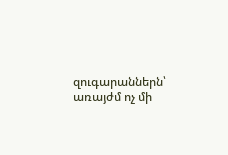զուգարաններն՝ առայժմ ոչ մի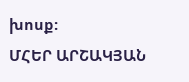խոսք:
ՄՀԵՐ ԱՐՇԱԿՅԱՆ